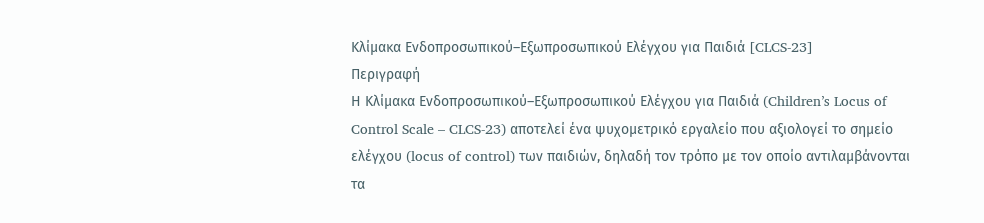Κλίμακα Ενδοπροσωπικού–Εξωπροσωπικού Ελέγχου για Παιδιά [CLCS-23]
Περιγραφή
Η Κλίμακα Ενδοπροσωπικού–Εξωπροσωπικού Ελέγχου για Παιδιά (Children’s Locus of Control Scale – CLCS-23) αποτελεί ένα ψυχομετρικό εργαλείο που αξιολογεί το σημείο ελέγχου (locus of control) των παιδιών, δηλαδή τον τρόπο με τον οποίο αντιλαμβάνονται τα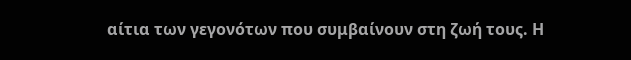αίτια των γεγονότων που συμβαίνουν στη ζωή τους. Η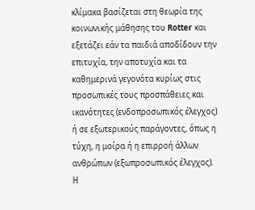κλίμακα βασίζεται στη θεωρία της κοινωνικής μάθησης του Rotter και εξετάζει εάν τα παιδιά αποδίδουν την επιτυχία, την αποτυχία και τα καθημερινά γεγονότα κυρίως στις προσωπικές τους προσπάθειες και ικανότητες (ενδοπροσωπικός έλεγχος) ή σε εξωτερικούς παράγοντες, όπως η τύχη, η μοίρα ή η επιρροή άλλων ανθρώπων (εξωπροσωπικός έλεγχος).
Η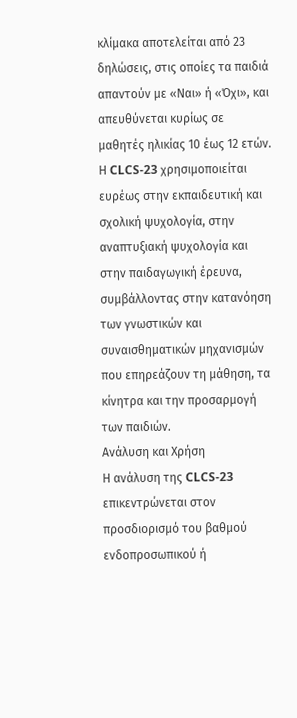κλίμακα αποτελείται από 23 δηλώσεις, στις οποίες τα παιδιά απαντούν με «Ναι» ή «Όχι», και απευθύνεται κυρίως σε μαθητές ηλικίας 10 έως 12 ετών. Η CLCS-23 χρησιμοποιείται ευρέως στην εκπαιδευτική και σχολική ψυχολογία, στην αναπτυξιακή ψυχολογία και στην παιδαγωγική έρευνα, συμβάλλοντας στην κατανόηση των γνωστικών και συναισθηματικών μηχανισμών που επηρεάζουν τη μάθηση, τα κίνητρα και την προσαρμογή των παιδιών.
Ανάλυση και Χρήση
Η ανάλυση της CLCS-23 επικεντρώνεται στον προσδιορισμό του βαθμού ενδοπροσωπικού ή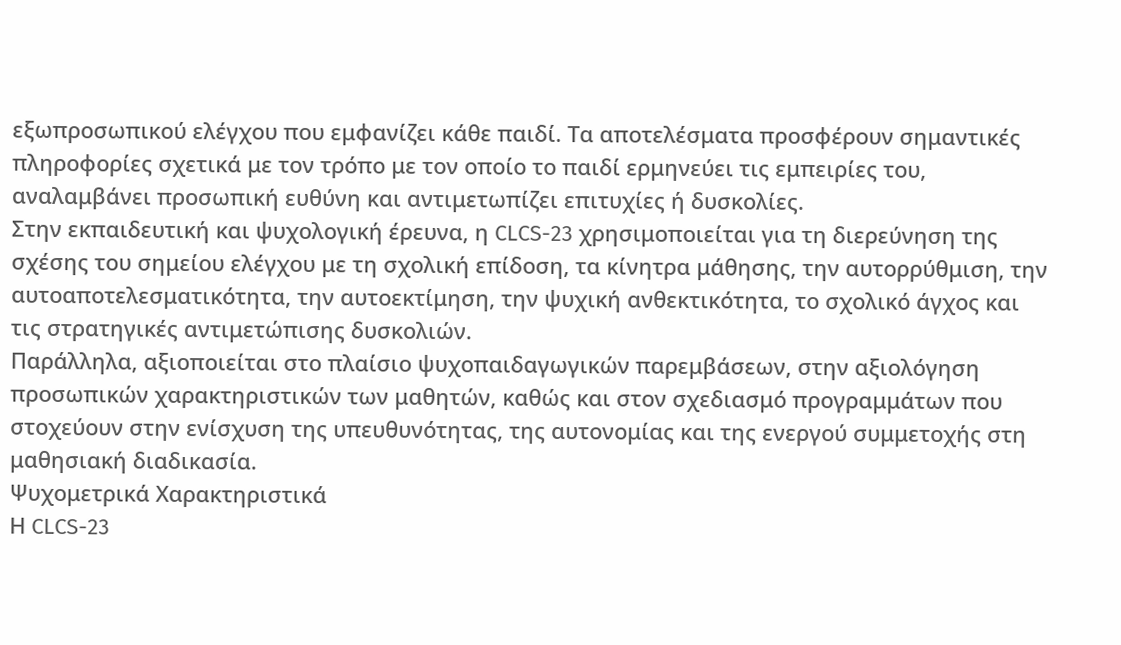εξωπροσωπικού ελέγχου που εμφανίζει κάθε παιδί. Τα αποτελέσματα προσφέρουν σημαντικές πληροφορίες σχετικά με τον τρόπο με τον οποίο το παιδί ερμηνεύει τις εμπειρίες του, αναλαμβάνει προσωπική ευθύνη και αντιμετωπίζει επιτυχίες ή δυσκολίες.
Στην εκπαιδευτική και ψυχολογική έρευνα, η CLCS-23 χρησιμοποιείται για τη διερεύνηση της σχέσης του σημείου ελέγχου με τη σχολική επίδοση, τα κίνητρα μάθησης, την αυτορρύθμιση, την αυτοαποτελεσματικότητα, την αυτοεκτίμηση, την ψυχική ανθεκτικότητα, το σχολικό άγχος και τις στρατηγικές αντιμετώπισης δυσκολιών.
Παράλληλα, αξιοποιείται στο πλαίσιο ψυχοπαιδαγωγικών παρεμβάσεων, στην αξιολόγηση προσωπικών χαρακτηριστικών των μαθητών, καθώς και στον σχεδιασμό προγραμμάτων που στοχεύουν στην ενίσχυση της υπευθυνότητας, της αυτονομίας και της ενεργού συμμετοχής στη μαθησιακή διαδικασία.
Ψυχομετρικά Χαρακτηριστικά
Η CLCS-23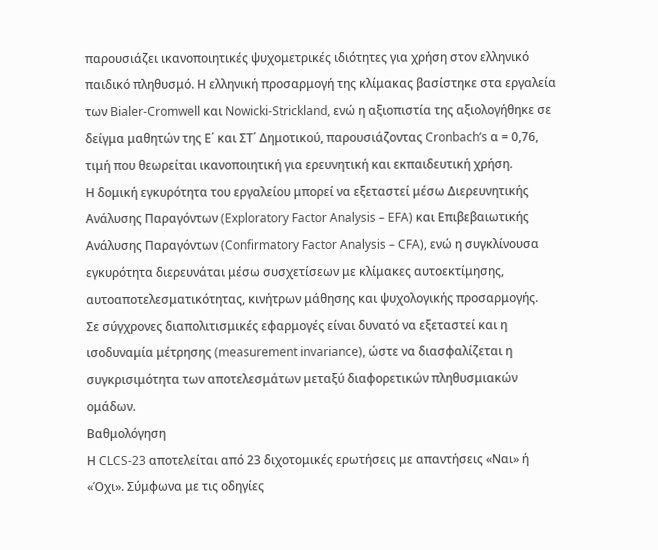παρουσιάζει ικανοποιητικές ψυχομετρικές ιδιότητες για χρήση στον ελληνικό παιδικό πληθυσμό. Η ελληνική προσαρμογή της κλίμακας βασίστηκε στα εργαλεία των Bialer-Cromwell και Nowicki-Strickland, ενώ η αξιοπιστία της αξιολογήθηκε σε δείγμα μαθητών της Ε΄ και ΣΤ΄ Δημοτικού, παρουσιάζοντας Cronbach’s α = 0,76, τιμή που θεωρείται ικανοποιητική για ερευνητική και εκπαιδευτική χρήση.
Η δομική εγκυρότητα του εργαλείου μπορεί να εξεταστεί μέσω Διερευνητικής Ανάλυσης Παραγόντων (Exploratory Factor Analysis – EFA) και Επιβεβαιωτικής Ανάλυσης Παραγόντων (Confirmatory Factor Analysis – CFA), ενώ η συγκλίνουσα εγκυρότητα διερευνάται μέσω συσχετίσεων με κλίμακες αυτοεκτίμησης, αυτοαποτελεσματικότητας, κινήτρων μάθησης και ψυχολογικής προσαρμογής.
Σε σύγχρονες διαπολιτισμικές εφαρμογές είναι δυνατό να εξεταστεί και η ισοδυναμία μέτρησης (measurement invariance), ώστε να διασφαλίζεται η συγκρισιμότητα των αποτελεσμάτων μεταξύ διαφορετικών πληθυσμιακών ομάδων.
Βαθμολόγηση
Η CLCS-23 αποτελείται από 23 διχοτομικές ερωτήσεις με απαντήσεις «Ναι» ή «Όχι». Σύμφωνα με τις οδηγίες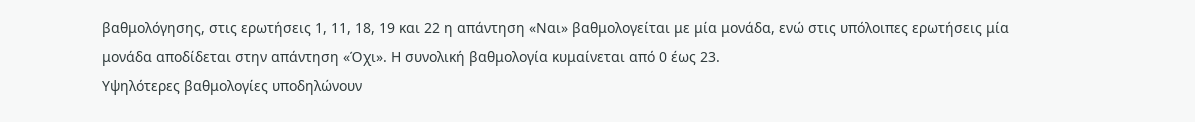βαθμολόγησης, στις ερωτήσεις 1, 11, 18, 19 και 22 η απάντηση «Ναι» βαθμολογείται με μία μονάδα, ενώ στις υπόλοιπες ερωτήσεις μία μονάδα αποδίδεται στην απάντηση «Όχι». Η συνολική βαθμολογία κυμαίνεται από 0 έως 23.
Υψηλότερες βαθμολογίες υποδηλώνουν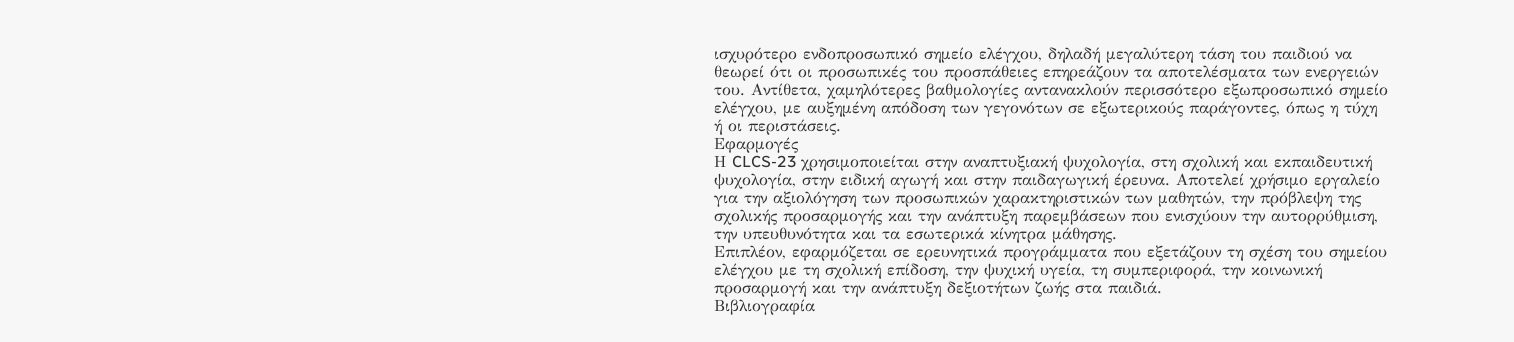ισχυρότερο ενδοπροσωπικό σημείο ελέγχου, δηλαδή μεγαλύτερη τάση του παιδιού να θεωρεί ότι οι προσωπικές του προσπάθειες επηρεάζουν τα αποτελέσματα των ενεργειών του. Αντίθετα, χαμηλότερες βαθμολογίες αντανακλούν περισσότερο εξωπροσωπικό σημείο ελέγχου, με αυξημένη απόδοση των γεγονότων σε εξωτερικούς παράγοντες, όπως η τύχη ή οι περιστάσεις.
Εφαρμογές
Η CLCS-23 χρησιμοποιείται στην αναπτυξιακή ψυχολογία, στη σχολική και εκπαιδευτική ψυχολογία, στην ειδική αγωγή και στην παιδαγωγική έρευνα. Αποτελεί χρήσιμο εργαλείο για την αξιολόγηση των προσωπικών χαρακτηριστικών των μαθητών, την πρόβλεψη της σχολικής προσαρμογής και την ανάπτυξη παρεμβάσεων που ενισχύουν την αυτορρύθμιση, την υπευθυνότητα και τα εσωτερικά κίνητρα μάθησης.
Επιπλέον, εφαρμόζεται σε ερευνητικά προγράμματα που εξετάζουν τη σχέση του σημείου ελέγχου με τη σχολική επίδοση, την ψυχική υγεία, τη συμπεριφορά, την κοινωνική προσαρμογή και την ανάπτυξη δεξιοτήτων ζωής στα παιδιά.
Βιβλιογραφία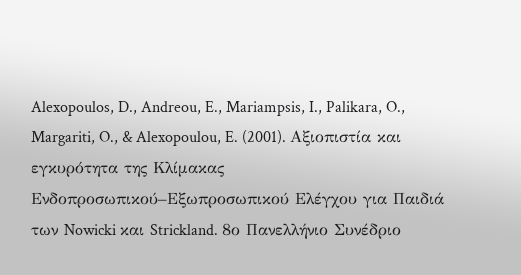Alexopoulos, D., Andreou, E., Mariampsis, I., Palikara, O., Margariti, O., & Alexopoulou, E. (2001). Αξιοπιστία και εγκυρότητα της Κλίμακας Ενδοπροσωπικού–Εξωπροσωπικού Ελέγχου για Παιδιά των Nowicki και Strickland. 8ο Πανελλήνιο Συνέδριο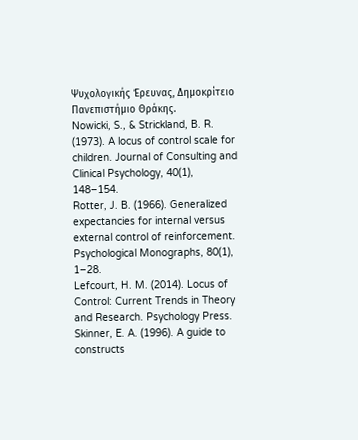Ψυχολογικής Έρευνας, Δημοκρίτειο Πανεπιστήμιο Θράκης.
Nowicki, S., & Strickland, B. R. (1973). A locus of control scale for children. Journal of Consulting and Clinical Psychology, 40(1), 148–154.
Rotter, J. B. (1966). Generalized expectancies for internal versus external control of reinforcement. Psychological Monographs, 80(1), 1–28.
Lefcourt, H. M. (2014). Locus of Control: Current Trends in Theory and Research. Psychology Press.
Skinner, E. A. (1996). A guide to constructs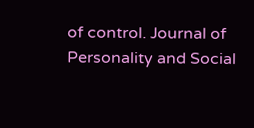of control. Journal of Personality and Social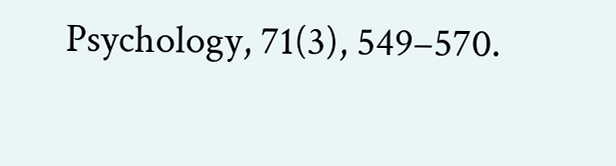Psychology, 71(3), 549–570.